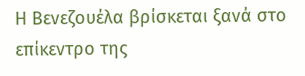Η Βενεζουέλα βρίσκεται ξανά στο επίκεντρο της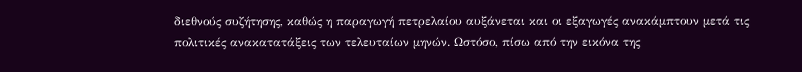διεθνούς συζήτησης, καθώς η παραγωγή πετρελαίου αυξάνεται και οι εξαγωγές ανακάμπτουν μετά τις πολιτικές ανακατατάξεις των τελευταίων μηνών. Ωστόσο, πίσω από την εικόνα της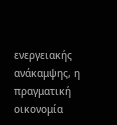ενεργειακής ανάκαμψης, η πραγματική οικονομία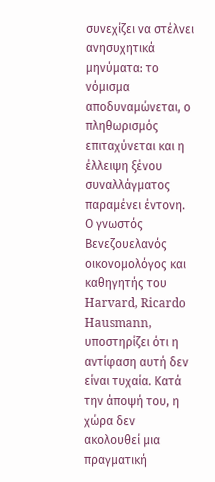συνεχίζει να στέλνει ανησυχητικά μηνύματα: το νόμισμα αποδυναμώνεται, ο πληθωρισμός επιταχύνεται και η έλλειψη ξένου συναλλάγματος παραμένει έντονη.
Ο γνωστός Βενεζουελανός οικονομολόγος και καθηγητής του Harvard, Ricardo Hausmann, υποστηρίζει ότι η αντίφαση αυτή δεν είναι τυχαία. Κατά την άποψή του, η χώρα δεν ακολουθεί μια πραγματική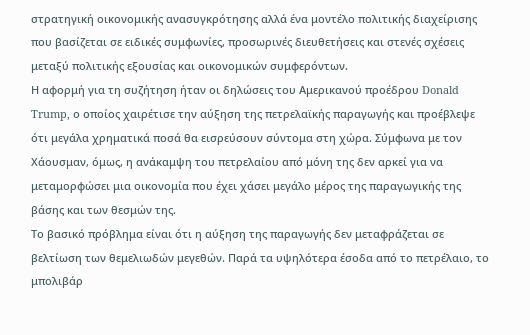στρατηγική οικονομικής ανασυγκρότησης αλλά ένα μοντέλο πολιτικής διαχείρισης που βασίζεται σε ειδικές συμφωνίες, προσωρινές διευθετήσεις και στενές σχέσεις μεταξύ πολιτικής εξουσίας και οικονομικών συμφερόντων.
Η αφορμή για τη συζήτηση ήταν οι δηλώσεις του Αμερικανού προέδρου Donald Trump, ο οποίος χαιρέτισε την αύξηση της πετρελαϊκής παραγωγής και προέβλεψε ότι μεγάλα χρηματικά ποσά θα εισρεύσουν σύντομα στη χώρα. Σύμφωνα με τον Χάουσμαν, όμως, η ανάκαμψη του πετρελαίου από μόνη της δεν αρκεί για να μεταμορφώσει μια οικονομία που έχει χάσει μεγάλο μέρος της παραγωγικής της βάσης και των θεσμών της.
Το βασικό πρόβλημα είναι ότι η αύξηση της παραγωγής δεν μεταφράζεται σε βελτίωση των θεμελιωδών μεγεθών. Παρά τα υψηλότερα έσοδα από το πετρέλαιο, το μπολιβάρ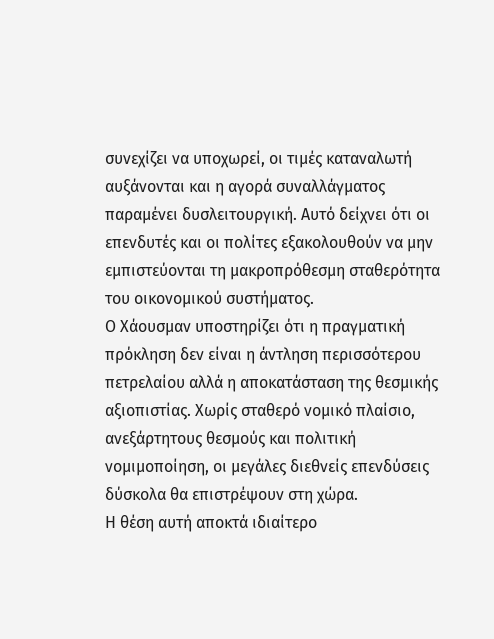συνεχίζει να υποχωρεί, οι τιμές καταναλωτή αυξάνονται και η αγορά συναλλάγματος παραμένει δυσλειτουργική. Αυτό δείχνει ότι οι επενδυτές και οι πολίτες εξακολουθούν να μην εμπιστεύονται τη μακροπρόθεσμη σταθερότητα του οικονομικού συστήματος.
Ο Χάουσμαν υποστηρίζει ότι η πραγματική πρόκληση δεν είναι η άντληση περισσότερου πετρελαίου αλλά η αποκατάσταση της θεσμικής αξιοπιστίας. Χωρίς σταθερό νομικό πλαίσιο, ανεξάρτητους θεσμούς και πολιτική νομιμοποίηση, οι μεγάλες διεθνείς επενδύσεις δύσκολα θα επιστρέψουν στη χώρα.
Η θέση αυτή αποκτά ιδιαίτερο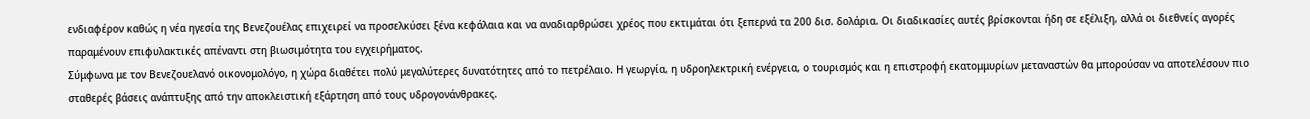ενδιαφέρον καθώς η νέα ηγεσία της Βενεζουέλας επιχειρεί να προσελκύσει ξένα κεφάλαια και να αναδιαρθρώσει χρέος που εκτιμάται ότι ξεπερνά τα 200 δισ. δολάρια. Οι διαδικασίες αυτές βρίσκονται ήδη σε εξέλιξη, αλλά οι διεθνείς αγορές παραμένουν επιφυλακτικές απέναντι στη βιωσιμότητα του εγχειρήματος.
Σύμφωνα με τον Βενεζουελανό οικονομολόγο, η χώρα διαθέτει πολύ μεγαλύτερες δυνατότητες από το πετρέλαιο. Η γεωργία, η υδροηλεκτρική ενέργεια, ο τουρισμός και η επιστροφή εκατομμυρίων μεταναστών θα μπορούσαν να αποτελέσουν πιο σταθερές βάσεις ανάπτυξης από την αποκλειστική εξάρτηση από τους υδρογονάνθρακες.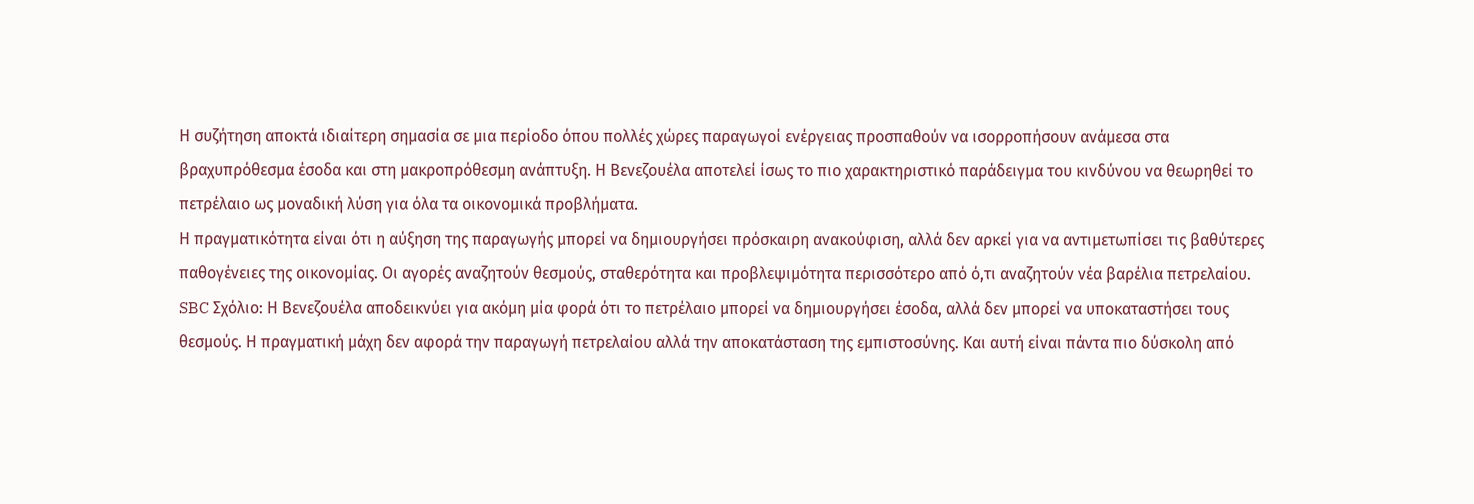Η συζήτηση αποκτά ιδιαίτερη σημασία σε μια περίοδο όπου πολλές χώρες παραγωγοί ενέργειας προσπαθούν να ισορροπήσουν ανάμεσα στα βραχυπρόθεσμα έσοδα και στη μακροπρόθεσμη ανάπτυξη. Η Βενεζουέλα αποτελεί ίσως το πιο χαρακτηριστικό παράδειγμα του κινδύνου να θεωρηθεί το πετρέλαιο ως μοναδική λύση για όλα τα οικονομικά προβλήματα.
Η πραγματικότητα είναι ότι η αύξηση της παραγωγής μπορεί να δημιουργήσει πρόσκαιρη ανακούφιση, αλλά δεν αρκεί για να αντιμετωπίσει τις βαθύτερες παθογένειες της οικονομίας. Οι αγορές αναζητούν θεσμούς, σταθερότητα και προβλεψιμότητα περισσότερο από ό,τι αναζητούν νέα βαρέλια πετρελαίου.
SBC Σχόλιο: Η Βενεζουέλα αποδεικνύει για ακόμη μία φορά ότι το πετρέλαιο μπορεί να δημιουργήσει έσοδα, αλλά δεν μπορεί να υποκαταστήσει τους θεσμούς. Η πραγματική μάχη δεν αφορά την παραγωγή πετρελαίου αλλά την αποκατάσταση της εμπιστοσύνης. Και αυτή είναι πάντα πιο δύσκολη από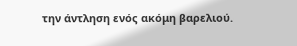την άντληση ενός ακόμη βαρελιού.